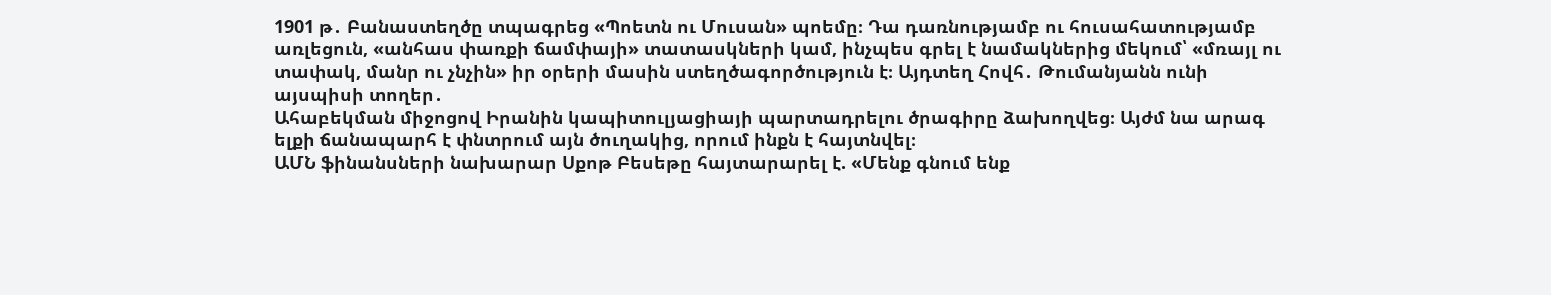1901 թ․ Բանաստեղծը տպագրեց «Պոետն ու Մուսան» պոեմը։ Դա դառնությամբ ու հուսահատությամբ առլեցուն, «անհաս փառքի ճամփայի» տատասկների կամ, ինչպես գրել է նամակներից մեկում՝ «մռայլ ու տափակ, մանր ու չնչին» իր օրերի մասին ստեղծագործություն է։ Այդտեղ Հովհ․ Թումանյանն ունի այսպիսի տողեր․
Ահաբեկման միջոցով Իրանին կապիտուլյացիայի պարտադրելու ծրագիրը ձախողվեց։ Այժմ նա արագ ելքի ճանապարհ է փնտրում այն ծուղակից, որում ինքն է հայտնվել։
ԱՄՆ ֆինանսների նախարար Սքոթ Բեսեթը հայտարարել է. «Մենք գնում ենք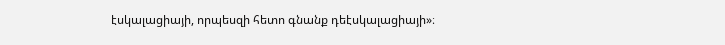էսկալացիայի, որպեսզի հետո գնանք դեէսկալացիայի»։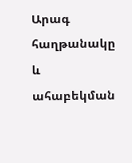Արագ հաղթանակը և ահաբեկման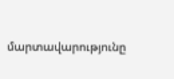մարտավարությունը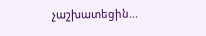չաշխատեցին...